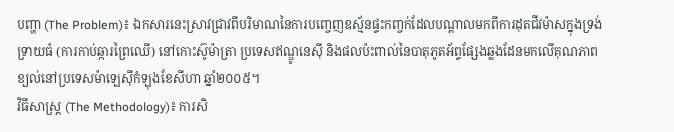បញ្ហា (The Problem)៖ ឯកសារនេះស្រាវជ្រាវពីបរិមាណនៃការបញ្ចេញឧស្ម័នផ្ទះកញ្ចក់ដែលបណ្តាលមកពីការដុតជីវម៉ាសក្នុងទ្រង់ទ្រាយធំ (ការកាប់ឆ្ការព្រៃឈើ) នៅកោះស៊ូម៉ាត្រា ប្រទេសឥណ្ឌូនេស៊ី និងផលប៉ះពាល់នៃបាតុភូតអ័ព្ទផ្សែងឆ្លងដែនមកលើគុណភាពខ្យល់នៅប្រទេសម៉ាឡេស៊ីកំឡុងខែសីហា ឆ្នាំ២០០៥។
វិធីសាស្ត្រ (The Methodology)៖ ការសិ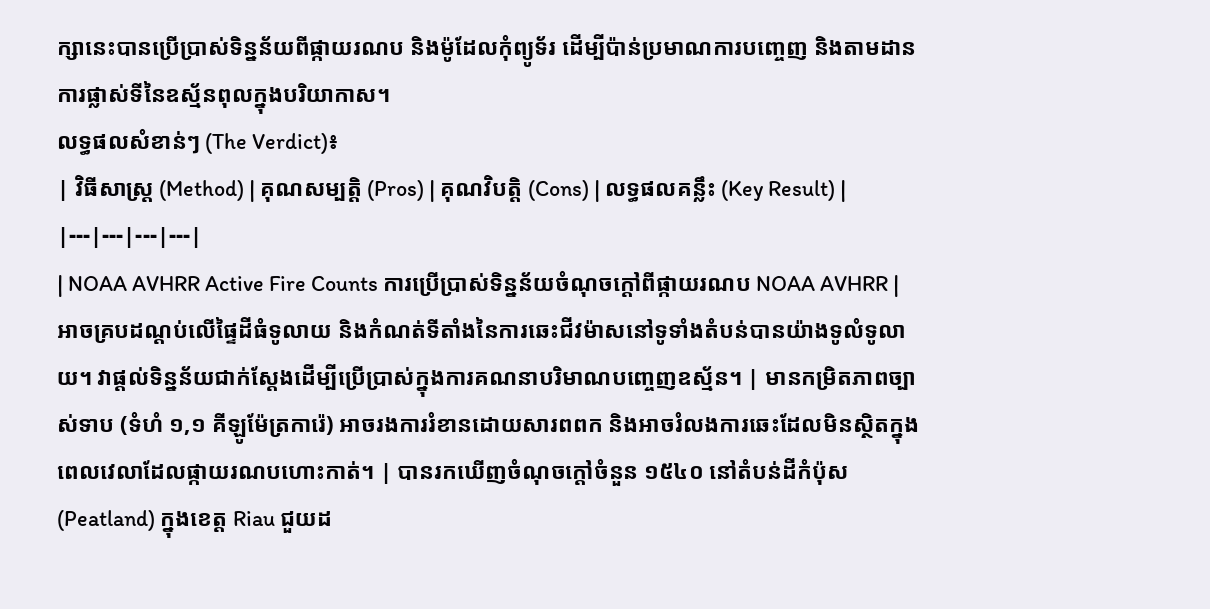ក្សានេះបានប្រើប្រាស់ទិន្នន័យពីផ្កាយរណប និងម៉ូដែលកុំព្យូទ័រ ដើម្បីប៉ាន់ប្រមាណការបញ្ចេញ និងតាមដានការផ្លាស់ទីនៃឧស្ម័នពុលក្នុងបរិយាកាស។
លទ្ធផលសំខាន់ៗ (The Verdict)៖
| វិធីសាស្ត្រ (Method) | គុណសម្បត្តិ (Pros) | គុណវិបត្តិ (Cons) | លទ្ធផលគន្លឹះ (Key Result) |
|---|---|---|---|
| NOAA AVHRR Active Fire Counts ការប្រើប្រាស់ទិន្នន័យចំណុចក្តៅពីផ្កាយរណប NOAA AVHRR |
អាចគ្របដណ្តប់លើផ្ទៃដីធំទូលាយ និងកំណត់ទីតាំងនៃការឆេះជីវម៉ាសនៅទូទាំងតំបន់បានយ៉ាងទូលំទូលាយ។ វាផ្តល់ទិន្នន័យជាក់ស្តែងដើម្បីប្រើប្រាស់ក្នុងការគណនាបរិមាណបញ្ចេញឧស្ម័ន។ | មានកម្រិតភាពច្បាស់ទាប (ទំហំ ១,១ គីឡូម៉ែត្រការ៉េ) អាចរងការរំខានដោយសារពពក និងអាចរំលងការឆេះដែលមិនស្ថិតក្នុងពេលវេលាដែលផ្កាយរណបហោះកាត់។ | បានរកឃើញចំណុចក្តៅចំនួន ១៥៤០ នៅតំបន់ដីកំប៉ុស (Peatland) ក្នុងខេត្ត Riau ជួយដ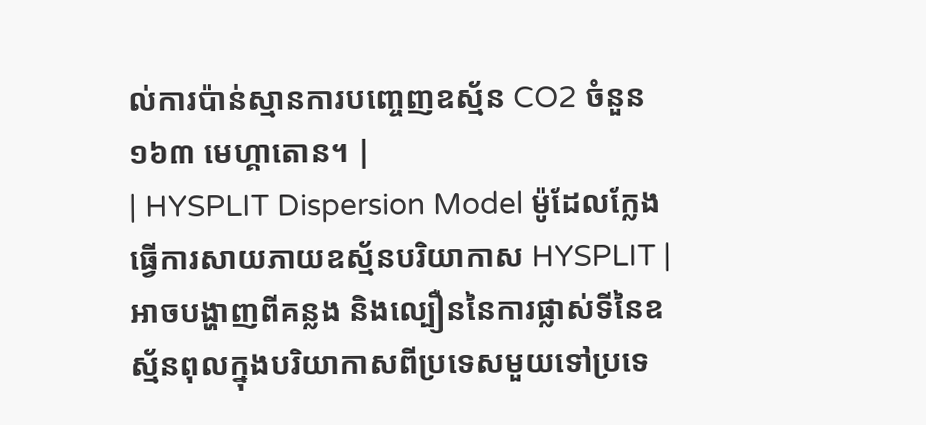ល់ការប៉ាន់ស្មានការបញ្ចេញឧស្ម័ន CO2 ចំនួន ១៦៣ មេហ្គាតោន។ |
| HYSPLIT Dispersion Model ម៉ូដែលក្លែងធ្វើការសាយភាយឧស្ម័នបរិយាកាស HYSPLIT |
អាចបង្ហាញពីគន្លង និងល្បឿននៃការផ្លាស់ទីនៃឧស្ម័នពុលក្នុងបរិយាកាសពីប្រទេសមួយទៅប្រទេ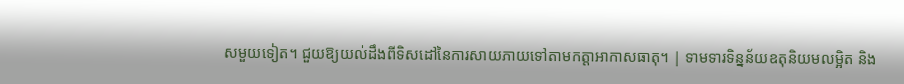សមួយទៀត។ ជួយឱ្យយល់ដឹងពីទិសដៅនៃការសាយភាយទៅតាមកត្តាអាកាសធាតុ។ | ទាមទារទិន្នន័យឧតុនិយមលម្អិត និង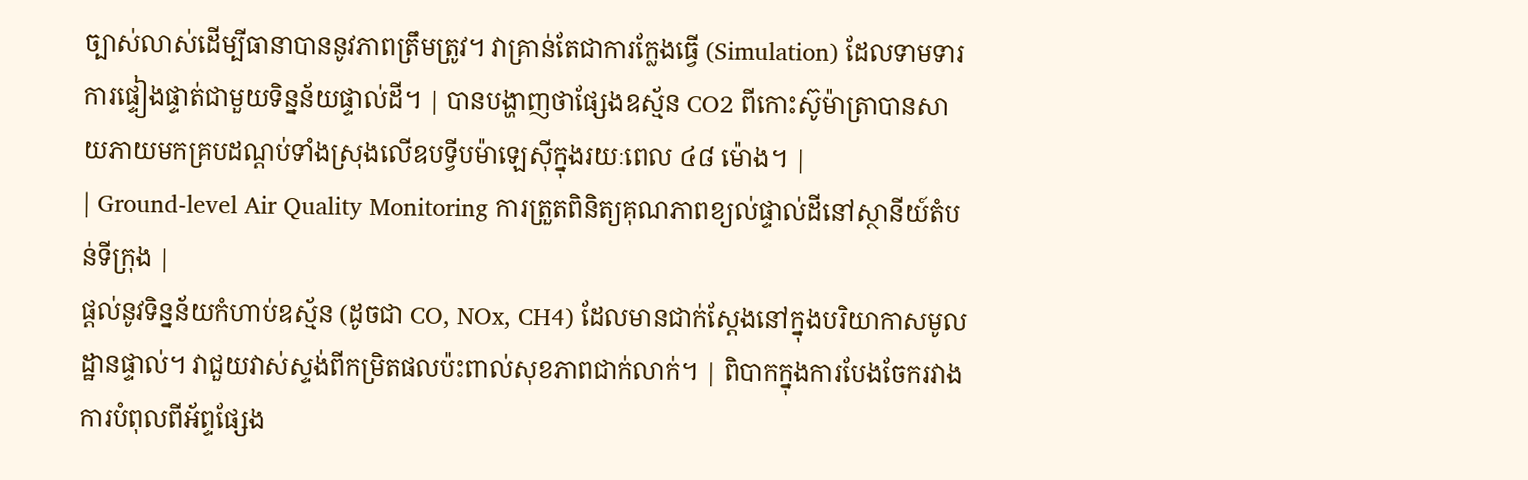ច្បាស់លាស់ដើម្បីធានាបាននូវភាពត្រឹមត្រូវ។ វាគ្រាន់តែជាការក្លែងធ្វើ (Simulation) ដែលទាមទារការផ្ទៀងផ្ទាត់ជាមួយទិន្នន័យផ្ទាល់ដី។ | បានបង្ហាញថាផ្សែងឧស្ម័ន CO2 ពីកោះស៊ូម៉ាត្រាបានសាយភាយមកគ្របដណ្តប់ទាំងស្រុងលើឧបទ្វីបម៉ាឡេស៊ីក្នុងរយៈពេល ៤៨ ម៉ោង។ |
| Ground-level Air Quality Monitoring ការត្រួតពិនិត្យគុណភាពខ្យល់ផ្ទាល់ដីនៅស្ថានីយ៍តំបន់ទីក្រុង |
ផ្តល់នូវទិន្នន័យកំហាប់ឧស្ម័ន (ដូចជា CO, NOx, CH4) ដែលមានជាក់ស្តែងនៅក្នុងបរិយាកាសមូលដ្ឋានផ្ទាល់។ វាជួយវាស់ស្ទង់ពីកម្រិតផលប៉ះពាល់សុខភាពជាក់លាក់។ | ពិបាកក្នុងការបែងចែករវាងការបំពុលពីអ័ព្ទផ្សែង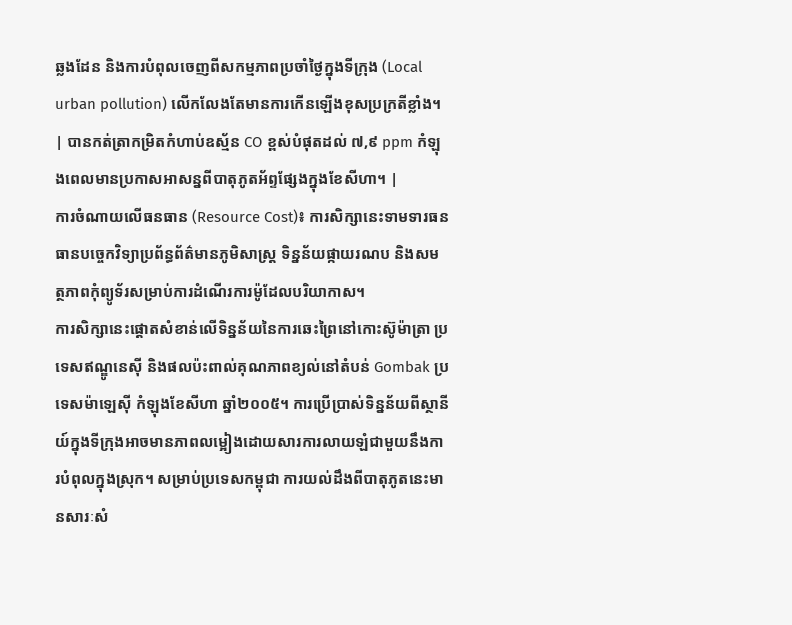ឆ្លងដែន និងការបំពុលចេញពីសកម្មភាពប្រចាំថ្ងៃក្នុងទីក្រុង (Local urban pollution) លើកលែងតែមានការកើនឡើងខុសប្រក្រតីខ្លាំង។ | បានកត់ត្រាកម្រិតកំហាប់ឧស្ម័ន CO ខ្ពស់បំផុតដល់ ៧,៩ ppm កំឡុងពេលមានប្រកាសអាសន្នពីបាតុភូតអ័ព្ទផ្សែងក្នុងខែសីហា។ |
ការចំណាយលើធនធាន (Resource Cost)៖ ការសិក្សានេះទាមទារធនធានបច្ចេកវិទ្យាប្រព័ន្ធព័ត៌មានភូមិសាស្ត្រ ទិន្នន័យផ្កាយរណប និងសមត្ថភាពកុំព្យូទ័រសម្រាប់ការដំណើរការម៉ូដែលបរិយាកាស។
ការសិក្សានេះផ្តោតសំខាន់លើទិន្នន័យនៃការឆេះព្រៃនៅកោះស៊ូម៉ាត្រា ប្រទេសឥណ្ឌូនេស៊ី និងផលប៉ះពាល់គុណភាពខ្យល់នៅតំបន់ Gombak ប្រទេសម៉ាឡេស៊ី កំឡុងខែសីហា ឆ្នាំ២០០៥។ ការប្រើប្រាស់ទិន្នន័យពីស្ថានីយ៍ក្នុងទីក្រុងអាចមានភាពលម្អៀងដោយសារការលាយឡំជាមួយនឹងការបំពុលក្នុងស្រុក។ សម្រាប់ប្រទេសកម្ពុជា ការយល់ដឹងពីបាតុភូតនេះមានសារៈសំ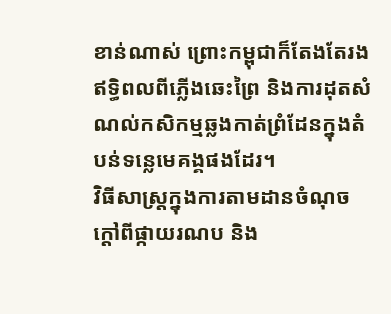ខាន់ណាស់ ព្រោះកម្ពុជាក៏តែងតែរងឥទ្ធិពលពីភ្លើងឆេះព្រៃ និងការដុតសំណល់កសិកម្មឆ្លងកាត់ព្រំដែនក្នុងតំបន់ទន្លេមេគង្គផងដែរ។
វិធីសាស្ត្រក្នុងការតាមដានចំណុចក្តៅពីផ្កាយរណប និង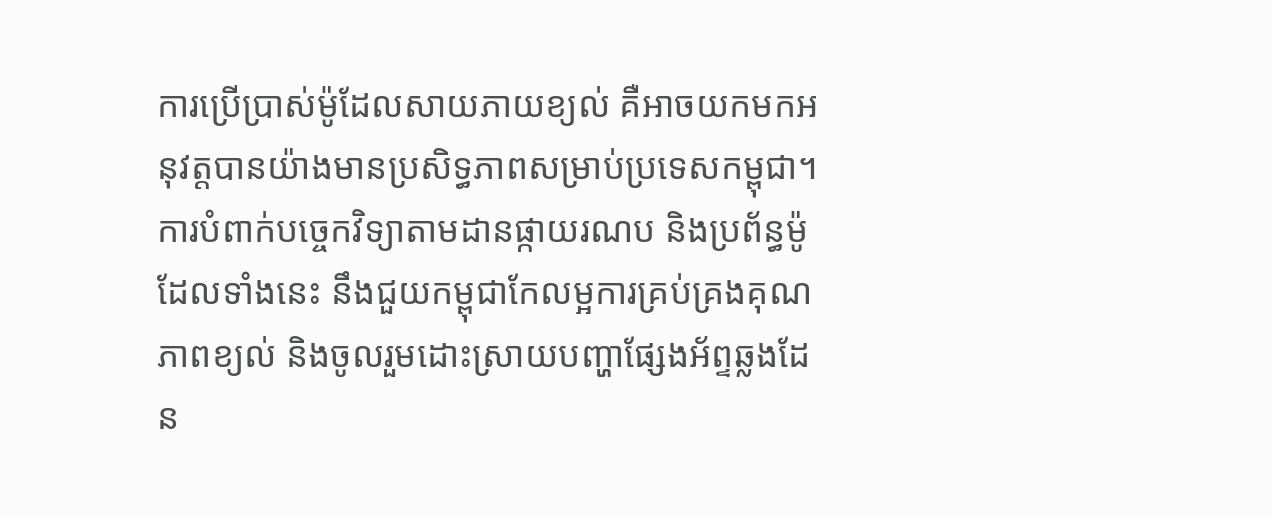ការប្រើប្រាស់ម៉ូដែលសាយភាយខ្យល់ គឺអាចយកមកអនុវត្តបានយ៉ាងមានប្រសិទ្ធភាពសម្រាប់ប្រទេសកម្ពុជា។
ការបំពាក់បច្ចេកវិទ្យាតាមដានផ្កាយរណប និងប្រព័ន្ធម៉ូដែលទាំងនេះ នឹងជួយកម្ពុជាកែលម្អការគ្រប់គ្រងគុណភាពខ្យល់ និងចូលរួមដោះស្រាយបញ្ហាផ្សែងអ័ព្ទឆ្លងដែន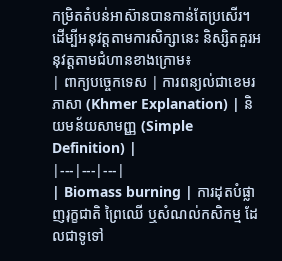កម្រិតតំបន់អាស៊ានបានកាន់តែប្រសើរ។
ដើម្បីអនុវត្តតាមការសិក្សានេះ និស្សិតគួរអនុវត្តតាមជំហានខាងក្រោម៖
| ពាក្យបច្ចេកទេស | ការពន្យល់ជាខេមរភាសា (Khmer Explanation) | និយមន័យសាមញ្ញ (Simple Definition) |
|---|---|---|
| Biomass burning | ការដុតបំផ្លាញរុក្ខជាតិ ព្រៃឈើ ឬសំណល់កសិកម្ម ដែលជាទូទៅ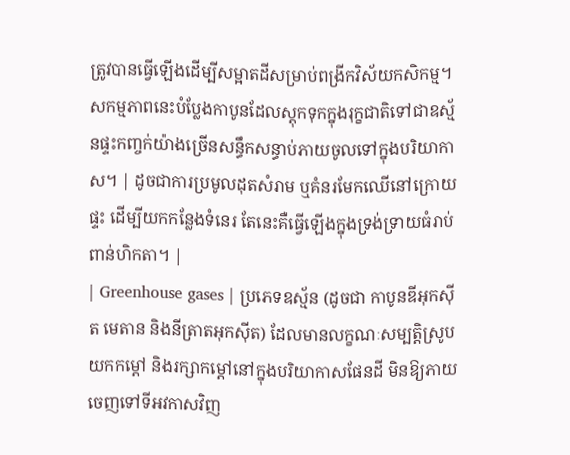ត្រូវបានធ្វើឡើងដើម្បីសម្អាតដីសម្រាប់ពង្រីកវិស័យកសិកម្ម។ សកម្មភាពនេះបំប្លែងកាបូនដែលស្តុកទុកក្នុងរុក្ខជាតិទៅជាឧស្ម័នផ្ទះកញ្ចក់យ៉ាងច្រើនសន្ធឹកសន្ធាប់ភាយចូលទៅក្នុងបរិយាកាស។ | ដូចជាការប្រមូលដុតសំរាម ឬគំនរមែកឈើនៅក្រោយផ្ទះ ដើម្បីយកកន្លែងទំនេរ តែនេះគឺធ្វើឡើងក្នុងទ្រង់ទ្រាយធំរាប់ពាន់ហិកតា។ |
| Greenhouse gases | ប្រភេទឧស្ម័ន (ដូចជា កាបូនឌីអុកស៊ីត មេតាន និងនីត្រាតអុកស៊ីត) ដែលមានលក្ខណៈសម្បត្តិស្រូបយកកម្តៅ និងរក្សាកម្តៅនៅក្នុងបរិយាកាសផែនដី មិនឱ្យភាយចេញទៅទីអវកាសវិញ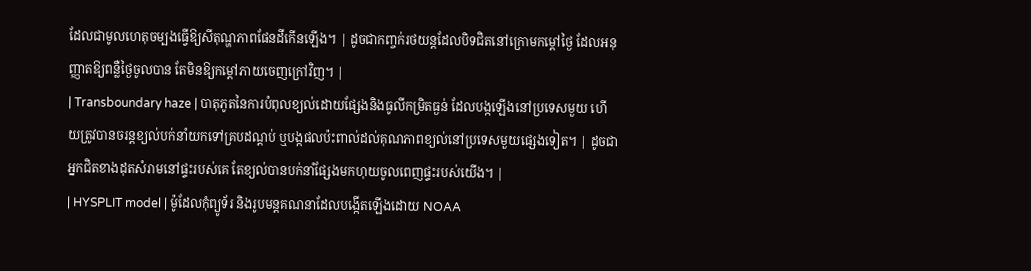ដែលជាមូលហេតុចម្បងធ្វើឱ្យសីតុណ្ហភាពផែនដីកើនឡើង។ | ដូចជាកញ្ចក់រថយន្តដែលបិទជិតនៅក្រោមកម្តៅថ្ងៃ ដែលអនុញ្ញាតឱ្យពន្លឺថ្ងៃចូលបាន តែមិនឱ្យកម្តៅភាយចេញក្រៅវិញ។ |
| Transboundary haze | បាតុភូតនៃការបំពុលខ្យល់ដោយផ្សែងនិងធូលីកម្រិតធ្ងន់ ដែលបង្កឡើងនៅប្រទេសមួយ ហើយត្រូវបានចរន្តខ្យល់បក់នាំយកទៅគ្របដណ្តប់ ឬបង្កផលប៉ះពាល់ដល់គុណភាពខ្យល់នៅប្រទេសមួយផ្សេងទៀត។ | ដូចជាអ្នកជិតខាងដុតសំរាមនៅផ្ទះរបស់គេ តែខ្យល់បានបក់នាំផ្សែងមកហុយចូលពេញផ្ទះរបស់យើង។ |
| HYSPLIT model | ម៉ូដែលកុំព្យូទ័រ និងរូបមន្តគណនាដែលបង្កើតឡើងដោយ NOAA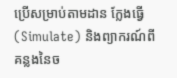ប្រើសម្រាប់តាមដាន ក្លែងធ្វើ (Simulate) និងព្យាករណ៍ពីគន្លងនៃច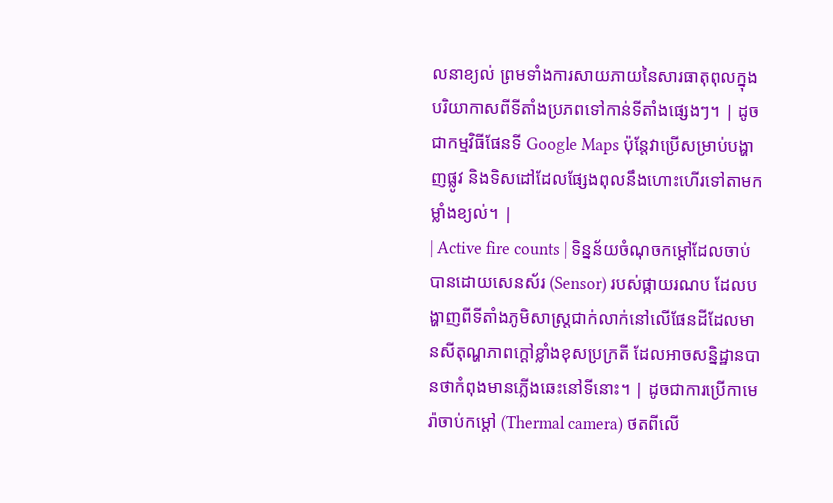លនាខ្យល់ ព្រមទាំងការសាយភាយនៃសារធាតុពុលក្នុងបរិយាកាសពីទីតាំងប្រភពទៅកាន់ទីតាំងផ្សេងៗ។ | ដូចជាកម្មវិធីផែនទី Google Maps ប៉ុន្តែវាប្រើសម្រាប់បង្ហាញផ្លូវ និងទិសដៅដែលផ្សែងពុលនឹងហោះហើរទៅតាមកម្លាំងខ្យល់។ |
| Active fire counts | ទិន្នន័យចំណុចកម្តៅដែលចាប់បានដោយសេនស័រ (Sensor) របស់ផ្កាយរណប ដែលបង្ហាញពីទីតាំងភូមិសាស្ត្រជាក់លាក់នៅលើផែនដីដែលមានសីតុណ្ហភាពក្តៅខ្លាំងខុសប្រក្រតី ដែលអាចសន្និដ្ឋានបានថាកំពុងមានភ្លើងឆេះនៅទីនោះ។ | ដូចជាការប្រើកាមេរ៉ាចាប់កម្តៅ (Thermal camera) ថតពីលើ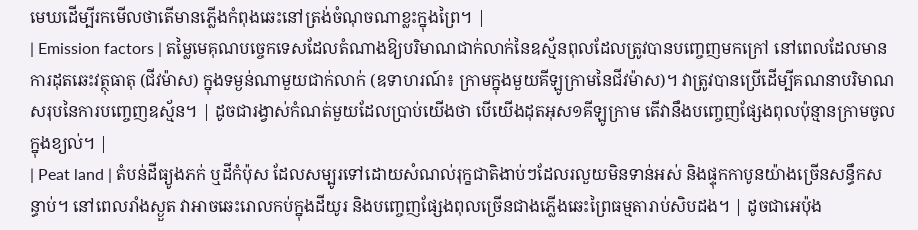មេឃដើម្បីរកមើលថាតើមានភ្លើងកំពុងឆេះនៅត្រង់ចំណុចណាខ្លះក្នុងព្រៃ។ |
| Emission factors | តម្លៃមេគុណបច្ចេកទេសដែលតំណាងឱ្យបរិមាណជាក់លាក់នៃឧស្ម័នពុលដែលត្រូវបានបញ្ចេញមកក្រៅ នៅពេលដែលមានការដុតឆេះវត្ថុធាតុ (ជីវម៉ាស) ក្នុងទម្ងន់ណាមួយជាក់លាក់ (ឧទាហរណ៍៖ ក្រាមក្នុងមួយគីឡូក្រាមនៃជីវម៉ាស)។ វាត្រូវបានប្រើដើម្បីគណនាបរិមាណសរុបនៃការបញ្ចេញឧស្ម័ន។ | ដូចជារង្វាស់កំណត់មួយដែលប្រាប់យើងថា បើយើងដុតអុស១គីឡូក្រាម តើវានឹងបញ្ចេញផ្សែងពុលប៉ុន្មានក្រាមចូលក្នុងខ្យល់។ |
| Peat land | តំបន់ដីធ្យូងភក់ ឬដីកំប៉ុស ដែលសម្បូរទៅដោយសំណល់រុក្ខជាតិងាប់ៗដែលរលួយមិនទាន់អស់ និងផ្ទុកកាបូនយ៉ាងច្រើនសន្ធឹកសន្ធាប់។ នៅពេលរាំងស្ងួត វាអាចឆេះរោលកប់ក្នុងដីយូរ និងបញ្ចេញផ្សែងពុលច្រើនជាងភ្លើងឆេះព្រៃធម្មតារាប់សិបដង។ | ដូចជាអេប៉ុង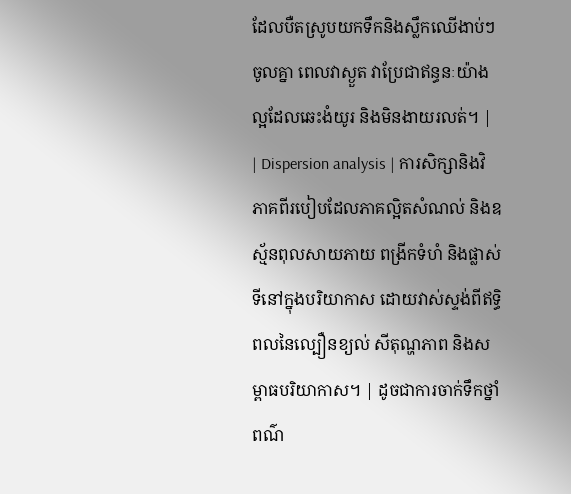ដែលបឺតស្រូបយកទឹកនិងស្លឹកឈើងាប់ៗចូលគ្នា ពេលវាស្ងួត វាប្រែជាឥន្ធនៈយ៉ាងល្អដែលឆេះងំយូរ និងមិនងាយរលត់។ |
| Dispersion analysis | ការសិក្សានិងវិភាគពីរបៀបដែលភាគល្អិតសំណល់ និងឧស្ម័នពុលសាយភាយ ពង្រីកទំហំ និងផ្លាស់ទីនៅក្នុងបរិយាកាស ដោយវាស់ស្ទង់ពីឥទ្ធិពលនៃល្បឿនខ្យល់ សីតុណ្ហភាព និងសម្ពាធបរិយាកាស។ | ដូចជាការចាក់ទឹកថ្នាំពណ៌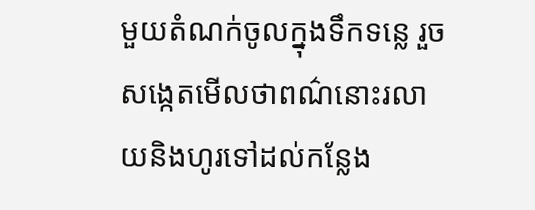មួយតំណក់ចូលក្នុងទឹកទន្លេ រួចសង្កេតមើលថាពណ៌នោះរលាយនិងហូរទៅដល់កន្លែង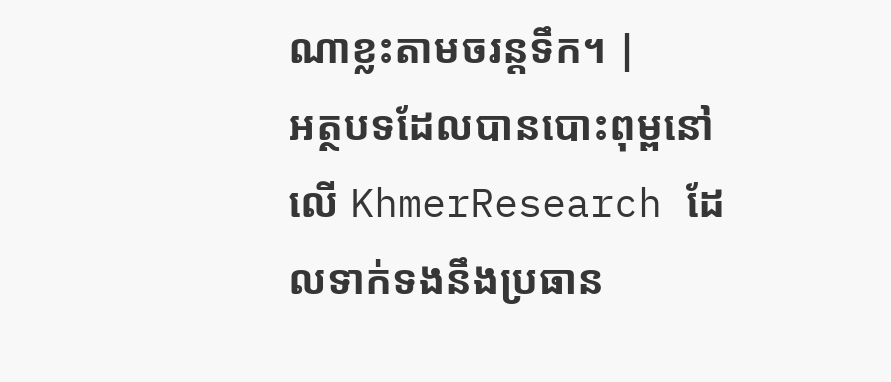ណាខ្លះតាមចរន្តទឹក។ |
អត្ថបទដែលបានបោះពុម្ពនៅលើ KhmerResearch ដែលទាក់ទងនឹងប្រធាន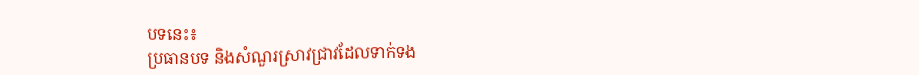បទនេះ៖
ប្រធានបទ និងសំណួរស្រាវជ្រាវដែលទាក់ទង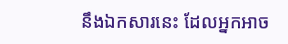នឹងឯកសារនេះ ដែលអ្នកអាច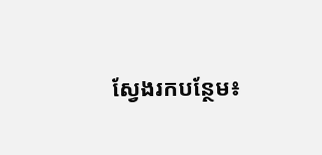ស្វែងរកបន្ថែម៖